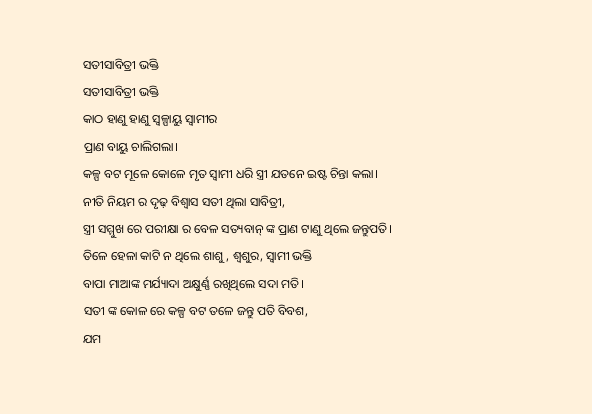ସତୀସାବିତ୍ରୀ ଭକ୍ତି
ସତୀସାବିତ୍ରୀ ଭକ୍ତି
କାଠ ହାଣୁ ହାଣୁ ସ୍ୱଳ୍ପାୟୁ ସ୍ୱାମୀର
ପ୍ରାଣ ବାୟୁ ଚାଲିଗଲା।
କଳ୍ପ ବଟ ମୂଳେ କୋଳେ ମୃତ ସ୍ବାମୀ ଧରି ସ୍ତ୍ରୀ ଯତନେ ଇଷ୍ଟ ଚିନ୍ତା କଲା।
ନୀତି ନିୟମ ର ଦୃଢ଼ ବିଶ୍ବାସ ସତୀ ଥିଲା ସାବିତ୍ରୀ,
ସ୍ତ୍ରୀ ସମ୍ମୁଖ ରେ ପରୀକ୍ଷା ର ବେଳ ସତ୍ୟବାନ୍ ଙ୍କ ପ୍ରାଣ ଟାଣୁ ଥିଲେ ଜନ୍ତୁପତି।
ତିଳେ ହେଳା କାଟି ନ ଥିଲେ ଶାଶୁ, ଶ୍ଵଶୁର, ସ୍ଵାମୀ ଭକ୍ତି
ବାପା ମାଆଙ୍କ ମର୍ଯ୍ୟାଦା ଅକ୍ଷୁର୍ଣ୍ଣ ରଖିଥିଲେ ସଦା ମତି।
ସତୀ ଙ୍କ କୋଳ ରେ କଳ୍ପ ବଟ ତଳେ ଜନ୍ତୁ ପତି ବିବଶ,
ଯମ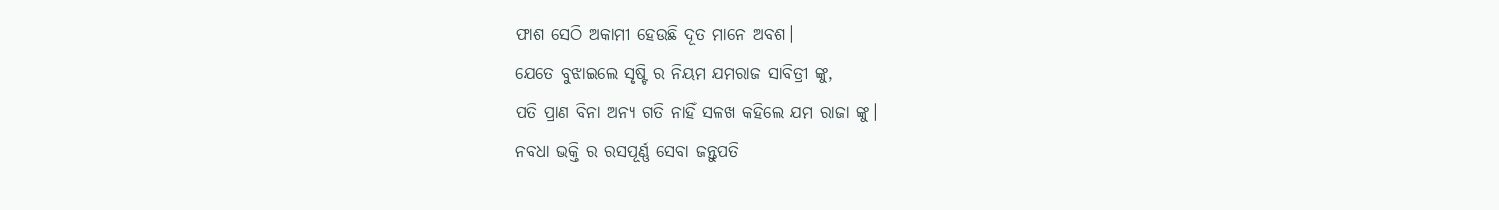ଫାଶ ସେଠି ଅକାମୀ ହେଉଛି ଦୂତ ମାନେ ଅବଶ।
ଯେତେ ବୁଝାଇଲେ ସୃଷ୍ଟି ର ନିୟମ ଯମରାଜ ସାବିତ୍ରୀ ଙ୍କୁ,
ପତି ପ୍ରାଣ ବିନା ଅନ୍ୟ ଗତି ନାହିଁ ସଳଖ କହିଲେ ଯମ ରାଜା ଙ୍କୁ।
ନବଧା ଭକ୍ତି ର ରସପୂର୍ଣ୍ଣ ସେବା ଜନ୍ତୁପତି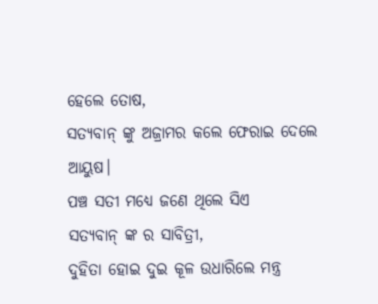ହେଲେ ତୋଷ,
ସତ୍ୟବାନ୍ ଙ୍କୁ ଅଜ୍ରାମର କଲେ ଫେରାଇ ଦେଲେ ଆୟୁଷ।
ପଞ୍ଚ ସତୀ ମଧ୍ୟେ ଜଣେ ଥିଲେ ସିଏ
ସତ୍ୟବାନ୍ ଙ୍କ ର ସାବିତ୍ରୀ,
ଦୁହିତା ହୋଇ ଦୁଇ କୂଳ ଉଧାରିଲେ ମନ୍ତ୍ର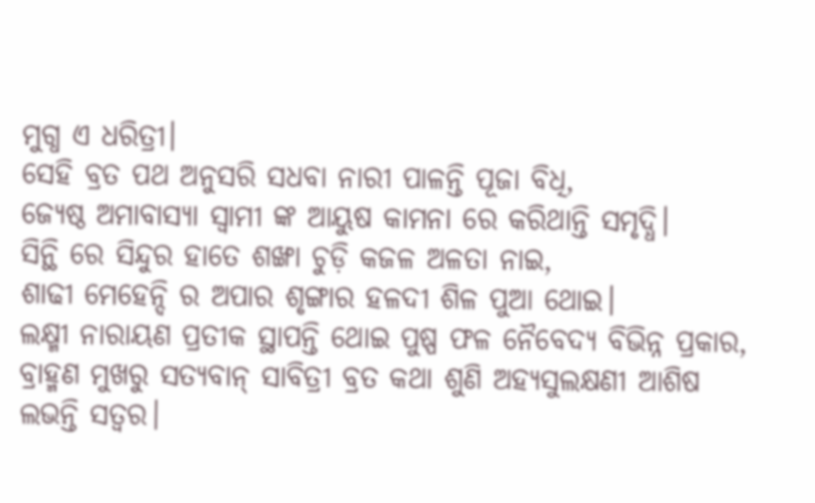ମୁଗ୍ଧ ଏ ଧରିତ୍ରୀ।
ସେହି ବ୍ରତ ପଥ ଅନୁସରି ସଧବା ନାରୀ ପାଳନ୍ତି ପୂଜା ବିଧି,
ଜ୍ୟେଷ୍ଠ ଅମାବାସ୍ୟା ସ୍ବାମୀ ଙ୍କ ଆୟୁଷ କାମନା ରେ କରିଥାନ୍ତି ସମୃଦ୍ଧି।
ସିନ୍ଥି ରେ ସିନ୍ଦୁର ହାତେ ଶଙ୍ଖା ଚୁଡ଼ି କଜଳ ଅଳତା ନାଇ,
ଶାଢୀ ମେହେନ୍ଦି ର ଅପାର ଶୃଙ୍ଗାର ହଳଦୀ ଶିଳ ପୁଆ ଥୋଇ।
ଲକ୍ଷ୍ମୀ ନାରାୟଣ ପ୍ରତୀକ ସ୍ଥାପନ୍ତି ଥୋଇ ପୁଷ୍ପ ଫଳ ନୈବେଦ୍ୟ ବିଭିନ୍ନ ପ୍ରକାର,
ବ୍ରାହ୍ମଣ ମୁଖରୁ ସତ୍ୟବାନ୍ ସାବିତ୍ରୀ ବ୍ରତ କଥା ଶୁଣି ଅହ୍ୟସୁଲକ୍ଷଣୀ ଆଶିଷ ଲଭନ୍ତି ସତ୍ୱର।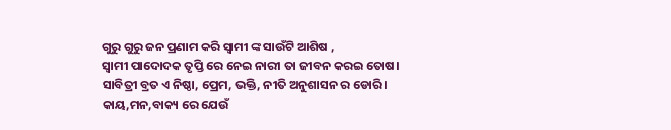ଗୁରୁ ଗୁରୁ ଜନ ପ୍ରଣାମ କରି ସ୍ଵାମୀ ଙ୍କ ସାଉଁଟି ଆଶିଷ ,
ସ୍ଵାମୀ ପାଦୋଦକ ତୃପ୍ତି ରେ ନେଇ ନାରୀ ତା ଜୀବନ କରଇ ତୋଷ।
ସାବିତ୍ରୀ ବ୍ରତ ଏ ନିଷ୍ଠା, ପ୍ରେମ, ଭକ୍ତି, ନୀତି ଅନୁଶାସନ ର ଡୋରି।
କାୟ,ମନ,ବାକ୍ୟ ରେ ଯେଉଁ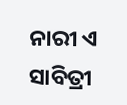ନାରୀ ଏ ସାବିତ୍ରୀ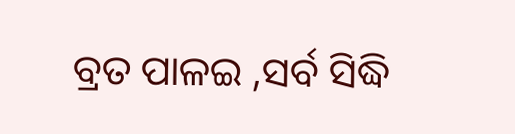ବ୍ରତ ପାଳଇ ,ସର୍ବ ସିଦ୍ଧି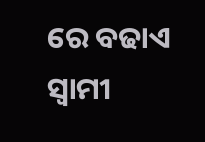ରେ ବଢାଏ ସ୍ଵାମୀ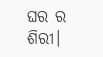ଘର ର ଶିରୀ।